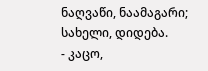ნაღვაწი, ნაამაგარი; სახელი, დიდება.
- კაცო,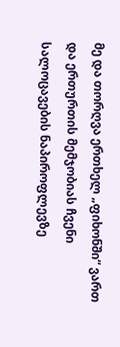მე და თორღვა ერთხელ „ფიხონში“ ვართ და ერთურთის მემჯობიას ჩვენი სალოცავების ნაპიროფლევზე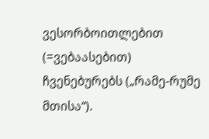ვესორბოითლებით (=ვებაასებით) ჩვენებურებს („რამე-რუმე მთისა“).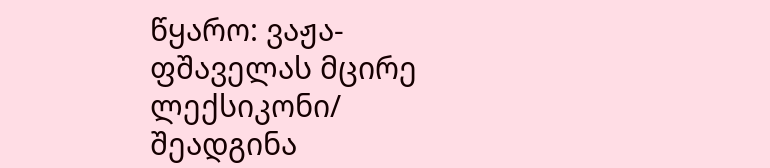წყარო: ვაჟა-ფშაველას მცირე ლექსიკონი/ შეადგინა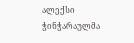ალექსი ჭინჭარაულმა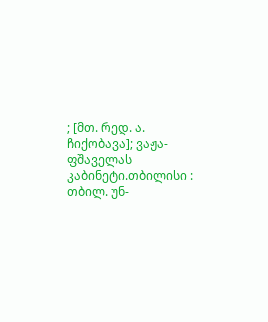; [მთ. რედ. ა. ჩიქობავა]; ვაჟა-ფშაველას კაბინეტი.თბილისი : თბილ. უნ-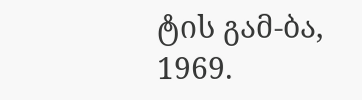ტის გამ-ბა, 1969.